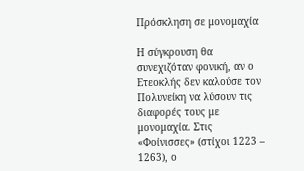Πρόσκληση σε μονομαχία

Η σύγκρουση θα συνεχιζόταν φονική, αν ο Ετεοκλής δεν καλούσε τον Πολυνείκη να λύσουν τις διαφορές τους με μονομαχία. Στις «Φοίνισσες» (στίχοι 1223 – 1263), ο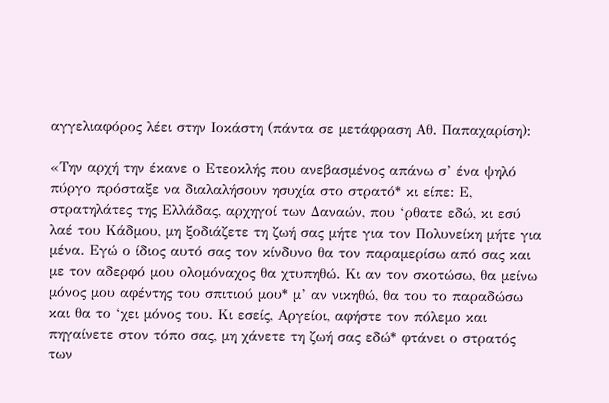αγγελιαφόρος λέει στην Ιοκάστη (πάντα σε μετάφραση Αθ. Παπαχαρίση):

«Την αρχή την έκανε ο Ετεοκλής που ανεβασμένος απάνω σ’ ένα ψηλό πύργο πρόσταξε να διαλαλήσουν ησυχία στο στρατό* κι είπε: Ε, στρατηλάτες της Ελλάδας, αρχηγοί των Δαναών, που ‘ρθατε εδώ, κι εσύ λαέ του Κάδμου, μη ξοδιάζετε τη ζωή σας μήτε για τον Πολυνείκη μήτε για μένα. Εγώ ο ίδιος αυτό σας τον κίνδυνο θα τον παραμερίσω από σας και με τον αδερφό μου ολομόναχος θα χτυπηθώ. Κι αν τον σκοτώσω, θα μείνω μόνος μου αφέντης του σπιτιού μου* μ’ αν νικηθώ, θα του το παραδώσω και θα το ‘χει μόνος του. Κι εσείς, Αργείοι, αφήστε τον πόλεμο και πηγαίνετε στον τόπο σας, μη χάνετε τη ζωή σας εδώ* φτάνει ο στρατός των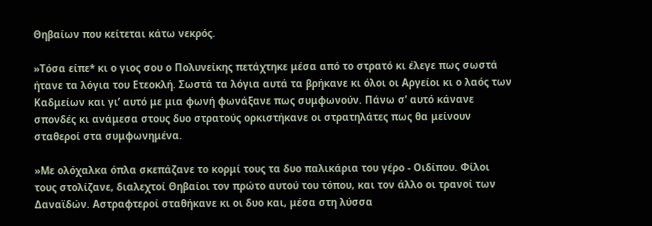Θηβαίων που κείτεται κάτω νεκρός.

»Τόσα είπε* κι ο γιος σου ο Πολυνείκης πετάχτηκε μέσα από το στρατό κι έλεγε πως σωστά ήτανε τα λόγια του Ετεοκλή. Σωστά τα λόγια αυτά τα βρήκανε κι όλοι οι Αργείοι κι ο λαός των Καδμείων και γι’ αυτό με μια φωνή φωνάξανε πως συμφωνούν. Πάνω σ’ αυτό κάνανε σπονδές κι ανάμεσα στους δυο στρατούς ορκιστήκανε οι στρατηλάτες πως θα μείνουν σταθεροί στα συμφωνημένα.

»Με ολόχαλκα όπλα σκεπάζανε το κορμί τους τα δυο παλικάρια του γέρο - Οιδίπου. Φίλοι τους στολίζανε, διαλεχτοί Θηβαίοι τον πρώτο αυτού του τόπου, και τον άλλο οι τρανοί των Δαναϊδών. Αστραφτεροί σταθήκανε κι οι δυο και, μέσα στη λύσσα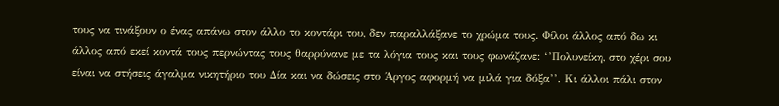τους να τινάξουν ο ένας απάνω στον άλλο το κοντάρι του, δεν παραλλάξανε το χρώμα τους. Φίλοι άλλος από δω κι άλλος από εκεί κοντά τους περνώντας τους θαρρύνανε με τα λόγια τους και τους φωνάζανε: ‘’Πολυνείκη, στο χέρι σου είναι να στήσεις άγαλμα νικητήριο του Δία και να δώσεις στο Άργος αφορμή να μιλά για δόξα’’. Κι άλλοι πάλι στον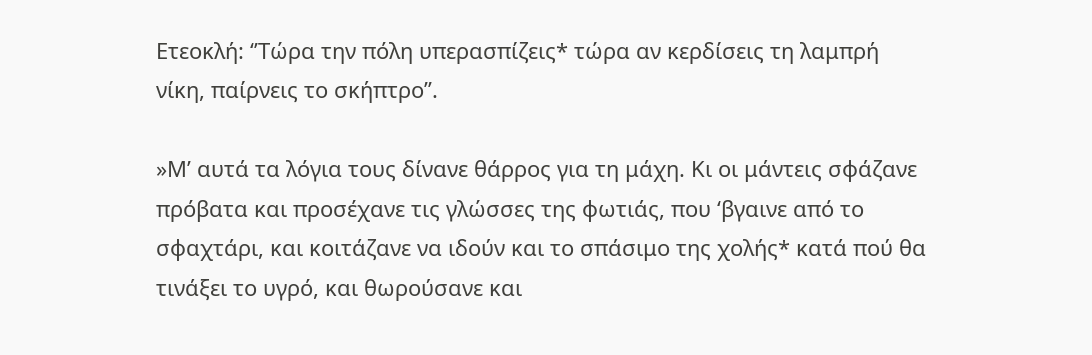Ετεοκλή: ‘’Τώρα την πόλη υπερασπίζεις* τώρα αν κερδίσεις τη λαμπρή νίκη, παίρνεις το σκήπτρο’’.

»Μ’ αυτά τα λόγια τους δίνανε θάρρος για τη μάχη. Κι οι μάντεις σφάζανε πρόβατα και προσέχανε τις γλώσσες της φωτιάς, που ‘βγαινε από το σφαχτάρι, και κοιτάζανε να ιδούν και το σπάσιμο της χολής* κατά πού θα τινάξει το υγρό, και θωρούσανε και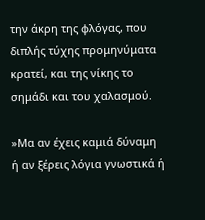την άκρη της φλόγας, που διπλής τύχης προμηνύματα κρατεί, και της νίκης το σημάδι και του χαλασμού.

»Μα αν έχεις καμιά δύναμη ή αν ξέρεις λόγια γνωστικά ή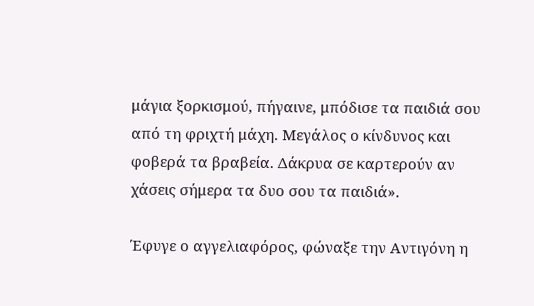μάγια ξορκισμού, πήγαινε, μπόδισε τα παιδιά σου από τη φριχτή μάχη. Μεγάλος ο κίνδυνος και φοβερά τα βραβεία. Δάκρυα σε καρτερούν αν χάσεις σήμερα τα δυο σου τα παιδιά».

Έφυγε ο αγγελιαφόρος, φώναξε την Αντιγόνη η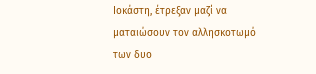Ιοκάστη, έτρεξαν μαζί να ματαιώσουν τον αλλησκοτωμό των δυο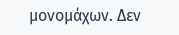μονομάχων. Δεν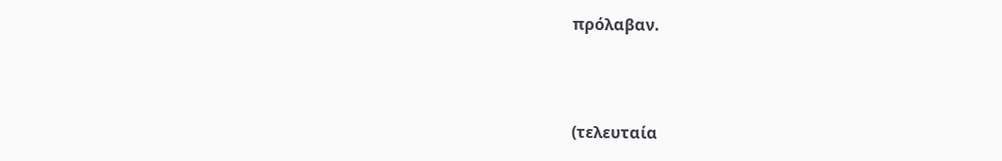πρόλαβαν.



(τελευταία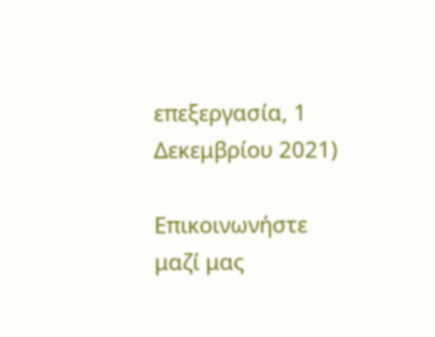επεξεργασία, 1 Δεκεμβρίου 2021)

Επικοινωνήστε μαζί μας